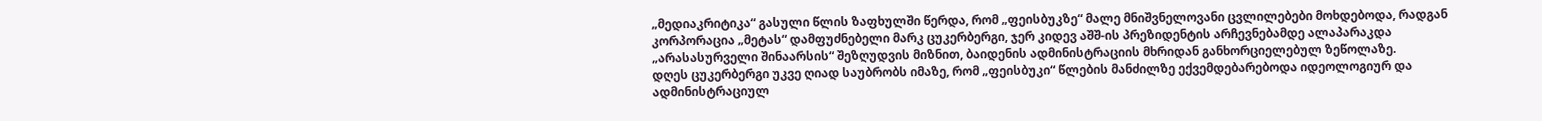„მედიაკრიტიკა“ გასული წლის ზაფხულში წერდა, რომ „ფეისბუკზე“ მალე მნიშვნელოვანი ცვლილებები მოხდებოდა, რადგან კორპორაცია „მეტას“ დამფუძნებელი მარკ ცუკერბერგი, ჯერ კიდევ აშშ-ის პრეზიდენტის არჩევნებამდე ალაპარაკდა „არასასურველი შინაარსის“ შეზღუდვის მიზნით, ბაიდენის ადმინისტრაციის მხრიდან განხორციელებულ ზეწოლაზე.
დღეს ცუკერბერგი უკვე ღიად საუბრობს იმაზე, რომ „ფეისბუკი“ წლების მანძილზე ექვემდებარებოდა იდეოლოგიურ და ადმინისტრაციულ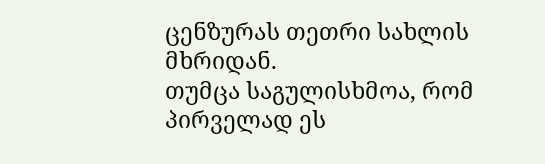ცენზურას თეთრი სახლის მხრიდან.
თუმცა საგულისხმოა, რომ პირველად ეს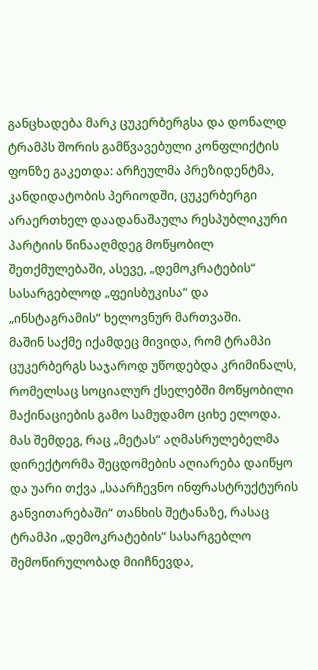განცხადება მარკ ცუკერბერგსა და დონალდ ტრამპს შორის გამწვავებული კონფლიქტის ფონზე გაკეთდა: არჩეულმა პრეზიდენტმა, კანდიდატობის პერიოდში, ცუკერბერგი არაერთხელ დაადანაშაულა რესპუბლიკური პარტიის წინააღმდეგ მოწყობილ შეთქმულებაში, ასევე, „დემოკრატების“ სასარგებლოდ „ფეისბუკისა“ და „ინსტაგრამის“ ხელოვნურ მართვაში.
მაშინ საქმე იქამდეც მივიდა, რომ ტრამპი ცუკერბერგს საჯაროდ უწოდებდა კრიმინალს, რომელსაც სოციალურ ქსელებში მოწყობილი მაქინაციების გამო სამუდამო ციხე ელოდა.
მას შემდეგ, რაც „მეტას“ აღმასრულებელმა დირექტორმა შეცდომების აღიარება დაიწყო და უარი თქვა „საარჩევნო ინფრასტრუქტურის განვითარებაში“ თანხის შეტანაზე, რასაც ტრამპი „დემოკრატების“ სასარგებლო შემოწირულობად მიიჩნევდა,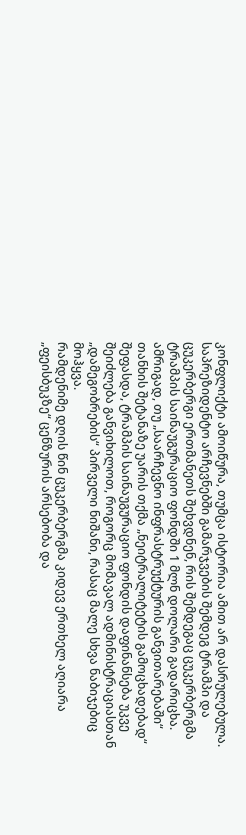კონფლიქტი ამოიწურა, თუმცა ისტორია ამით არ დასრულებულა.
საპრეზიდენტო არჩევნებში გამარჯვების შემდეგ ტრამპი და ცუკერბერგი ერთმანეთს შეხვდნენ, რის შემდეგაც ცუკერბერგმა ტრამპის საინაუგურაციო ფონდში 1 მლნ დოლარი გადარიცხა.
ამრიგად, თუ „საარჩევნო ინფრასტრუქტურის განვითარებაში“ თანხის შეტანაზე უარის თქმა „ნეიტრალიტეტის გამოცხადებად“ შეფასდა, ტრამპის საინაუგურაციო ფონდის დაფინანსება უკვე შეიძლება განვიხილოთ, როგორც მომავალ ადმინისტრაციასთან „დამეგობრების“ პირველი ნიშანი, რასაც მალე სხვა ნაბიჯებიც მოჰყვა.
რამდენიმე დღის წინ ცუკერბერგმა კიდევ ერთხელ აღიარა „ფეისბუკზე“ ცენზურის არსებობა და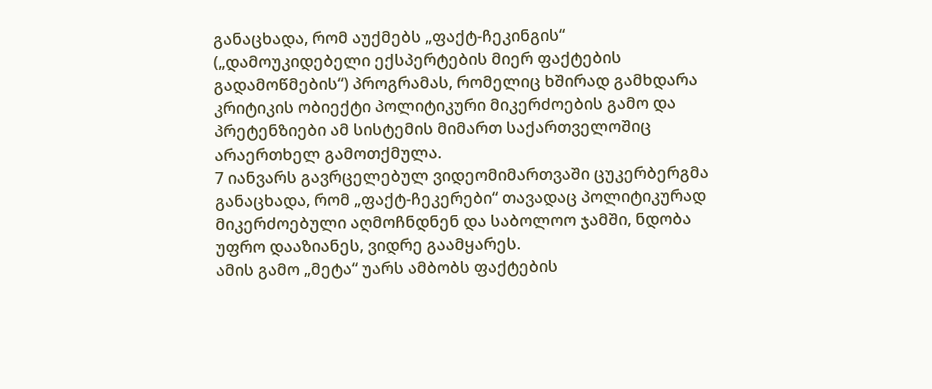განაცხადა, რომ აუქმებს „ფაქტ-ჩეკინგის“ („დამოუკიდებელი ექსპერტების მიერ ფაქტების გადამოწმების“) პროგრამას, რომელიც ხშირად გამხდარა კრიტიკის ობიექტი პოლიტიკური მიკერძოების გამო და პრეტენზიები ამ სისტემის მიმართ საქართველოშიც არაერთხელ გამოთქმულა.
7 იანვარს გავრცელებულ ვიდეომიმართვაში ცუკერბერგმა განაცხადა, რომ „ფაქტ-ჩეკერები“ თავადაც პოლიტიკურად მიკერძოებული აღმოჩნდნენ და საბოლოო ჯამში, ნდობა უფრო დააზიანეს, ვიდრე გაამყარეს.
ამის გამო „მეტა“ უარს ამბობს ფაქტების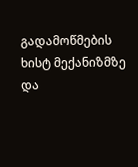გადამოწმების ხისტ მექანიზმზე და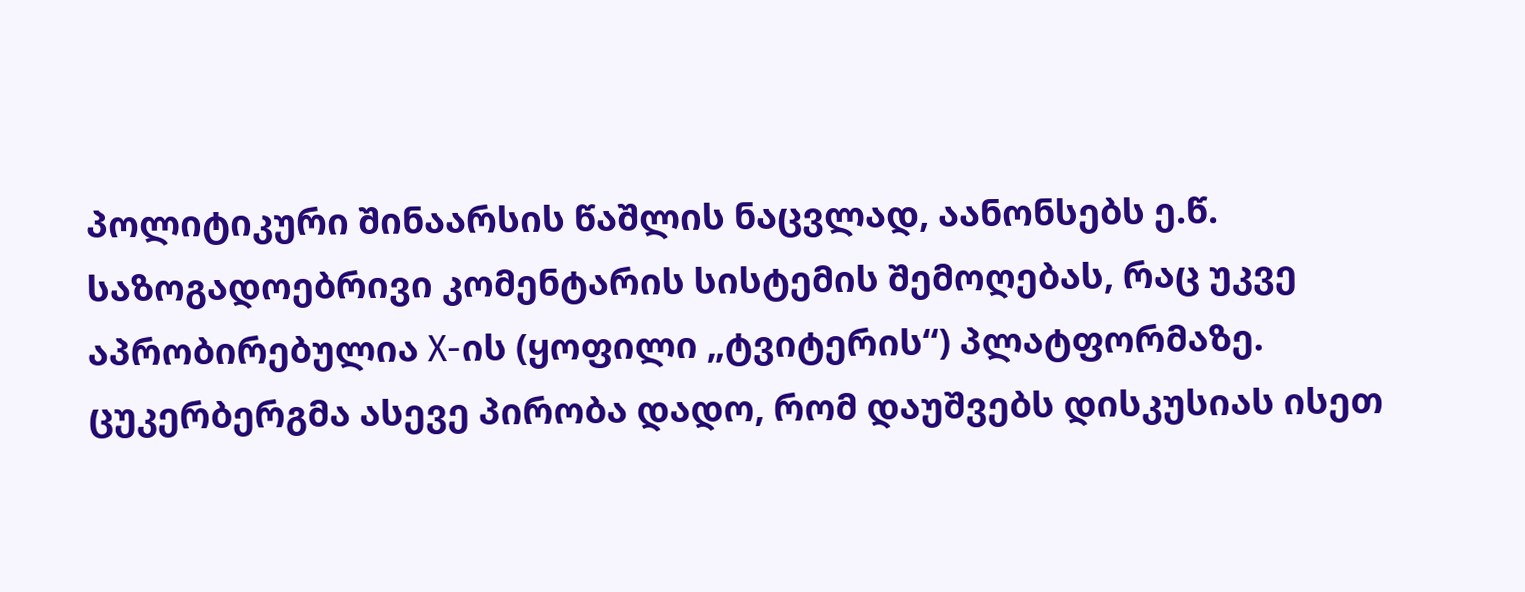პოლიტიკური შინაარსის წაშლის ნაცვლად, აანონსებს ე.წ. საზოგადოებრივი კომენტარის სისტემის შემოღებას, რაც უკვე აპრობირებულია Х-ის (ყოფილი „ტვიტერის“) პლატფორმაზე.
ცუკერბერგმა ასევე პირობა დადო, რომ დაუშვებს დისკუსიას ისეთ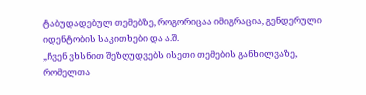ტაბუდადებულ თემებზე, როგორიცაა იმიგრაცია, გენდერული იდენტობის საკითხები და ა.შ.
„ჩვენ ვხსნით შეზღუდვებს ისეთი თემების განხილვაზე, რომელთა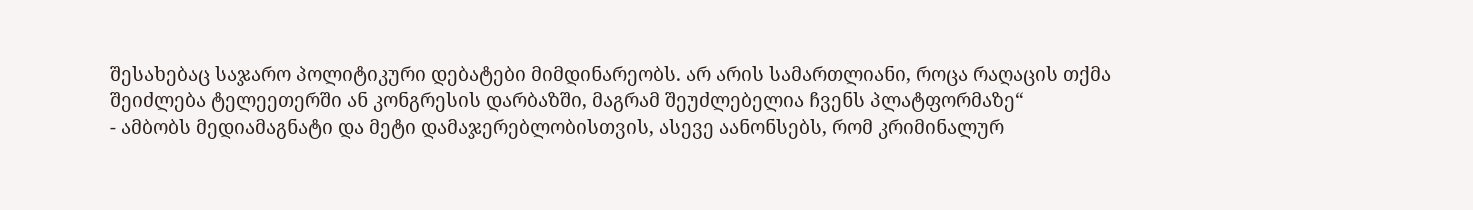შესახებაც საჯარო პოლიტიკური დებატები მიმდინარეობს. არ არის სამართლიანი, როცა რაღაცის თქმა შეიძლება ტელეეთერში ან კონგრესის დარბაზში, მაგრამ შეუძლებელია ჩვენს პლატფორმაზე“
- ამბობს მედიამაგნატი და მეტი დამაჯერებლობისთვის, ასევე აანონსებს, რომ კრიმინალურ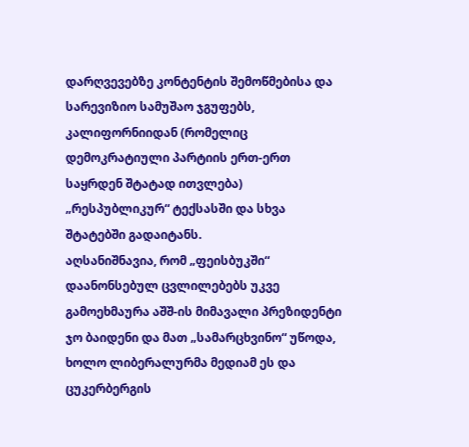დარღვევებზე კონტენტის შემოწმებისა და სარევიზიო სამუშაო ჯგუფებს, კალიფორნიიდან (რომელიც დემოკრატიული პარტიის ერთ-ერთ საყრდენ შტატად ითვლება) „რესპუბლიკურ“ ტექსასში და სხვა შტატებში გადაიტანს.
აღსანიშნავია, რომ „ფეისბუკში“ დაანონსებულ ცვლილებებს უკვე გამოეხმაურა აშშ-ის მიმავალი პრეზიდენტი ჯო ბაიდენი და მათ „სამარცხვინო“ უწოდა, ხოლო ლიბერალურმა მედიამ ეს და ცუკერბერგის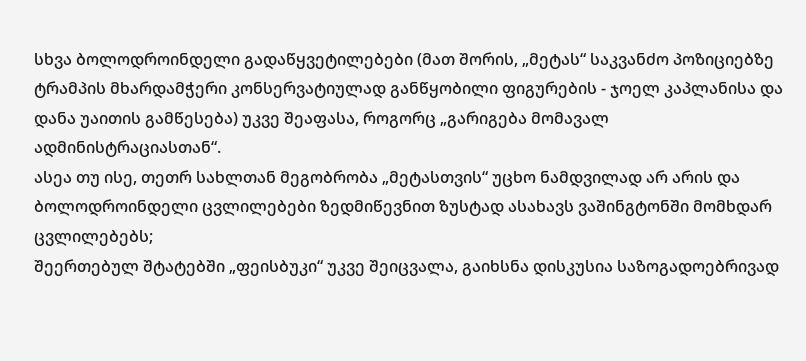სხვა ბოლოდროინდელი გადაწყვეტილებები (მათ შორის, „მეტას“ საკვანძო პოზიციებზე ტრამპის მხარდამჭერი კონსერვატიულად განწყობილი ფიგურების - ჯოელ კაპლანისა და დანა უაითის გამწესება) უკვე შეაფასა, როგორც „გარიგება მომავალ ადმინისტრაციასთან“.
ასეა თუ ისე, თეთრ სახლთან მეგობრობა „მეტასთვის“ უცხო ნამდვილად არ არის და ბოლოდროინდელი ცვლილებები ზედმიწევნით ზუსტად ასახავს ვაშინგტონში მომხდარ ცვლილებებს;
შეერთებულ შტატებში „ფეისბუკი“ უკვე შეიცვალა, გაიხსნა დისკუსია საზოგადოებრივად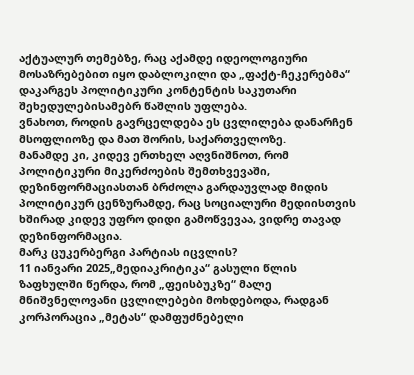აქტუალურ თემებზე, რაც აქამდე იდეოლოგიური მოსაზრებებით იყო დაბლოკილი და „ფაქტ-ჩეკერებმა“ დაკარგეს პოლიტიკური კონტენტის საკუთარი შეხედულებისამებრ წაშლის უფლება.
ვნახოთ, როდის გავრცელდება ეს ცვლილება დანარჩენ მსოფლიოზე და მათ შორის, საქართველოზე.
მანამდე კი, კიდევ ერთხელ აღვნიშნოთ, რომ პოლიტიკური მიკერძოების შემთხვევაში, დეზინფორმაციასთან ბრძოლა გარდაუვლად მიდის პოლიტიკურ ცენზურამდე, რაც სოციალური მედიისთვის ხშირად კიდევ უფრო დიდი გამოწვევაა, ვიდრე თავად დეზინფორმაცია.
მარკ ცუკერბერგი პარტიას იცვლის?
11 იანვარი 2025„მედიაკრიტიკა“ გასული წლის ზაფხულში წერდა, რომ „ფეისბუკზე“ მალე მნიშვნელოვანი ცვლილებები მოხდებოდა, რადგან კორპორაცია „მეტას“ დამფუძნებელი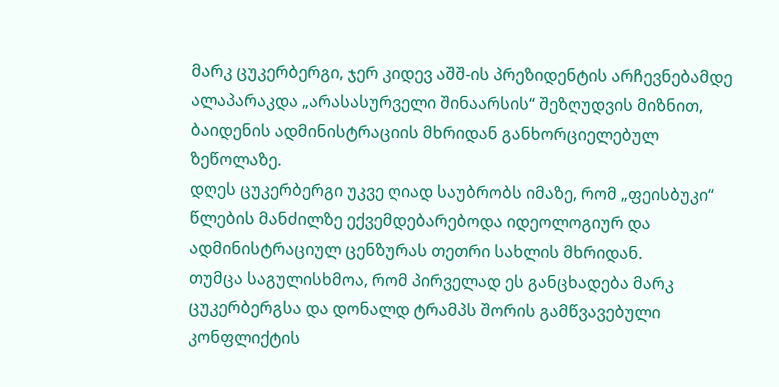მარკ ცუკერბერგი, ჯერ კიდევ აშშ-ის პრეზიდენტის არჩევნებამდე ალაპარაკდა „არასასურველი შინაარსის“ შეზღუდვის მიზნით, ბაიდენის ადმინისტრაციის მხრიდან განხორციელებულ ზეწოლაზე.
დღეს ცუკერბერგი უკვე ღიად საუბრობს იმაზე, რომ „ფეისბუკი“ წლების მანძილზე ექვემდებარებოდა იდეოლოგიურ და ადმინისტრაციულ ცენზურას თეთრი სახლის მხრიდან.
თუმცა საგულისხმოა, რომ პირველად ეს განცხადება მარკ ცუკერბერგსა და დონალდ ტრამპს შორის გამწვავებული კონფლიქტის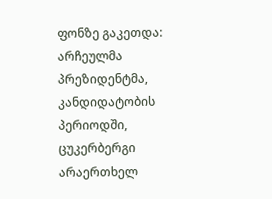ფონზე გაკეთდა: არჩეულმა პრეზიდენტმა, კანდიდატობის პერიოდში, ცუკერბერგი არაერთხელ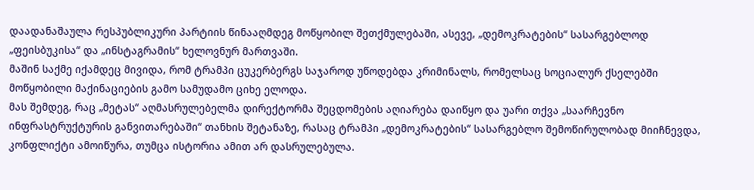დაადანაშაულა რესპუბლიკური პარტიის წინააღმდეგ მოწყობილ შეთქმულებაში, ასევე, „დემოკრატების“ სასარგებლოდ „ფეისბუკისა“ და „ინსტაგრამის“ ხელოვნურ მართვაში.
მაშინ საქმე იქამდეც მივიდა, რომ ტრამპი ცუკერბერგს საჯაროდ უწოდებდა კრიმინალს, რომელსაც სოციალურ ქსელებში მოწყობილი მაქინაციების გამო სამუდამო ციხე ელოდა.
მას შემდეგ, რაც „მეტას“ აღმასრულებელმა დირექტორმა შეცდომების აღიარება დაიწყო და უარი თქვა „საარჩევნო ინფრასტრუქტურის განვითარებაში“ თანხის შეტანაზე, რასაც ტრამპი „დემოკრატების“ სასარგებლო შემოწირულობად მიიჩნევდა, კონფლიქტი ამოიწურა, თუმცა ისტორია ამით არ დასრულებულა.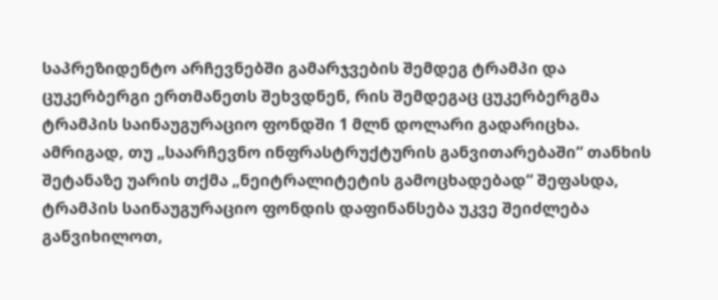საპრეზიდენტო არჩევნებში გამარჯვების შემდეგ ტრამპი და ცუკერბერგი ერთმანეთს შეხვდნენ, რის შემდეგაც ცუკერბერგმა ტრამპის საინაუგურაციო ფონდში 1 მლნ დოლარი გადარიცხა.
ამრიგად, თუ „საარჩევნო ინფრასტრუქტურის განვითარებაში“ თანხის შეტანაზე უარის თქმა „ნეიტრალიტეტის გამოცხადებად“ შეფასდა, ტრამპის საინაუგურაციო ფონდის დაფინანსება უკვე შეიძლება განვიხილოთ,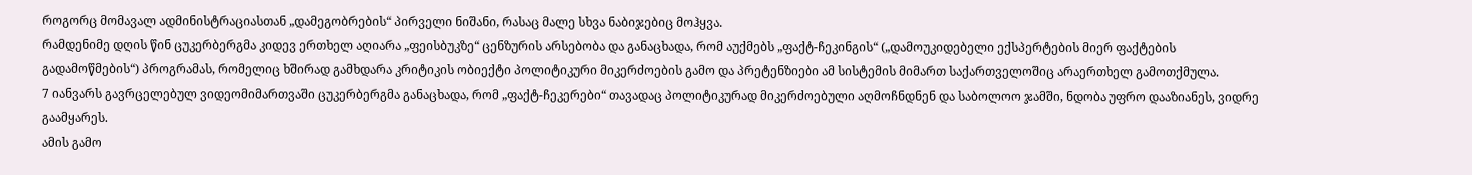როგორც მომავალ ადმინისტრაციასთან „დამეგობრების“ პირველი ნიშანი, რასაც მალე სხვა ნაბიჯებიც მოჰყვა.
რამდენიმე დღის წინ ცუკერბერგმა კიდევ ერთხელ აღიარა „ფეისბუკზე“ ცენზურის არსებობა და განაცხადა, რომ აუქმებს „ფაქტ-ჩეკინგის“ („დამოუკიდებელი ექსპერტების მიერ ფაქტების გადამოწმების“) პროგრამას, რომელიც ხშირად გამხდარა კრიტიკის ობიექტი პოლიტიკური მიკერძოების გამო და პრეტენზიები ამ სისტემის მიმართ საქართველოშიც არაერთხელ გამოთქმულა.
7 იანვარს გავრცელებულ ვიდეომიმართვაში ცუკერბერგმა განაცხადა, რომ „ფაქტ-ჩეკერები“ თავადაც პოლიტიკურად მიკერძოებული აღმოჩნდნენ და საბოლოო ჯამში, ნდობა უფრო დააზიანეს, ვიდრე გაამყარეს.
ამის გამო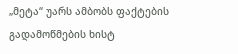„მეტა“ უარს ამბობს ფაქტების გადამოწმების ხისტ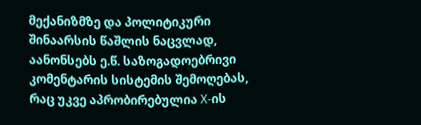მექანიზმზე და პოლიტიკური შინაარსის წაშლის ნაცვლად, აანონსებს ე.წ. საზოგადოებრივი კომენტარის სისტემის შემოღებას, რაც უკვე აპრობირებულია Х-ის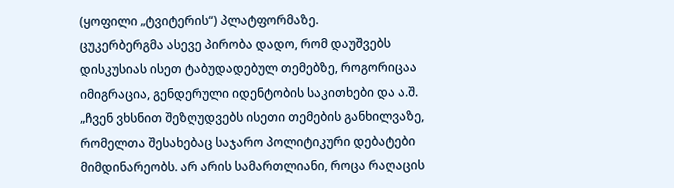(ყოფილი „ტვიტერის“) პლატფორმაზე.
ცუკერბერგმა ასევე პირობა დადო, რომ დაუშვებს დისკუსიას ისეთ ტაბუდადებულ თემებზე, როგორიცაა იმიგრაცია, გენდერული იდენტობის საკითხები და ა.შ.
„ჩვენ ვხსნით შეზღუდვებს ისეთი თემების განხილვაზე, რომელთა შესახებაც საჯარო პოლიტიკური დებატები მიმდინარეობს. არ არის სამართლიანი, როცა რაღაცის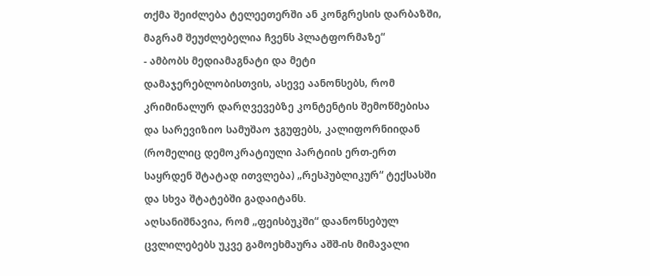თქმა შეიძლება ტელეეთერში ან კონგრესის დარბაზში, მაგრამ შეუძლებელია ჩვენს პლატფორმაზე“
- ამბობს მედიამაგნატი და მეტი დამაჯერებლობისთვის, ასევე აანონსებს, რომ კრიმინალურ დარღვევებზე კონტენტის შემოწმებისა და სარევიზიო სამუშაო ჯგუფებს, კალიფორნიიდან (რომელიც დემოკრატიული პარტიის ერთ-ერთ საყრდენ შტატად ითვლება) „რესპუბლიკურ“ ტექსასში და სხვა შტატებში გადაიტანს.
აღსანიშნავია, რომ „ფეისბუკში“ დაანონსებულ ცვლილებებს უკვე გამოეხმაურა აშშ-ის მიმავალი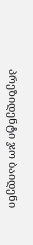პრეზიდენტი ჯო ბაიდენი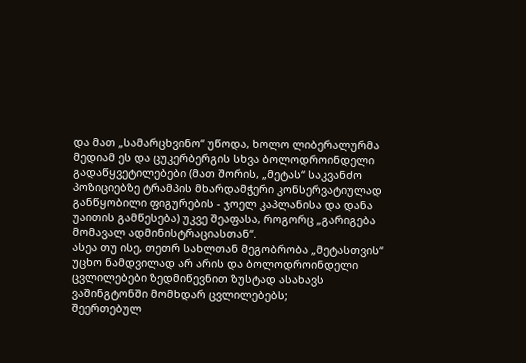და მათ „სამარცხვინო“ უწოდა, ხოლო ლიბერალურმა მედიამ ეს და ცუკერბერგის სხვა ბოლოდროინდელი გადაწყვეტილებები (მათ შორის, „მეტას“ საკვანძო პოზიციებზე ტრამპის მხარდამჭერი კონსერვატიულად განწყობილი ფიგურების - ჯოელ კაპლანისა და დანა უაითის გამწესება) უკვე შეაფასა, როგორც „გარიგება მომავალ ადმინისტრაციასთან“.
ასეა თუ ისე, თეთრ სახლთან მეგობრობა „მეტასთვის“ უცხო ნამდვილად არ არის და ბოლოდროინდელი ცვლილებები ზედმიწევნით ზუსტად ასახავს ვაშინგტონში მომხდარ ცვლილებებს;
შეერთებულ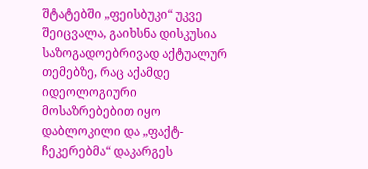შტატებში „ფეისბუკი“ უკვე შეიცვალა, გაიხსნა დისკუსია საზოგადოებრივად აქტუალურ თემებზე, რაც აქამდე იდეოლოგიური მოსაზრებებით იყო დაბლოკილი და „ფაქტ-ჩეკერებმა“ დაკარგეს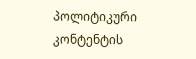პოლიტიკური კონტენტის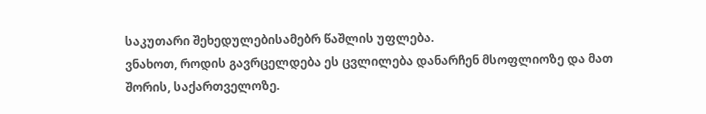საკუთარი შეხედულებისამებრ წაშლის უფლება.
ვნახოთ, როდის გავრცელდება ეს ცვლილება დანარჩენ მსოფლიოზე და მათ შორის, საქართველოზე.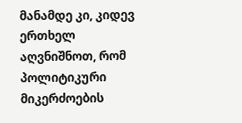მანამდე კი, კიდევ ერთხელ აღვნიშნოთ, რომ პოლიტიკური მიკერძოების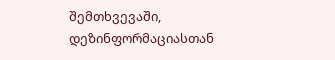შემთხვევაში, დეზინფორმაციასთან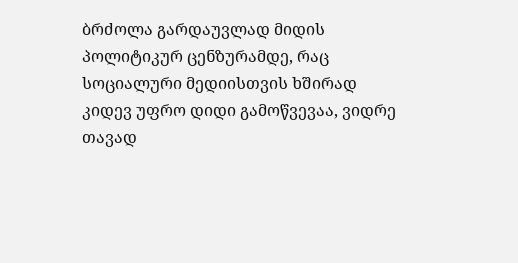ბრძოლა გარდაუვლად მიდის პოლიტიკურ ცენზურამდე, რაც სოციალური მედიისთვის ხშირად კიდევ უფრო დიდი გამოწვევაა, ვიდრე თავად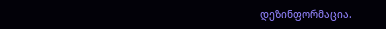დეზინფორმაცია.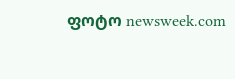ფოტო newsweek.com